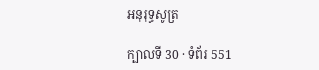អនុរុទ្ធសូត្រ

ក្បាលទី 30 · ទំព័រ 551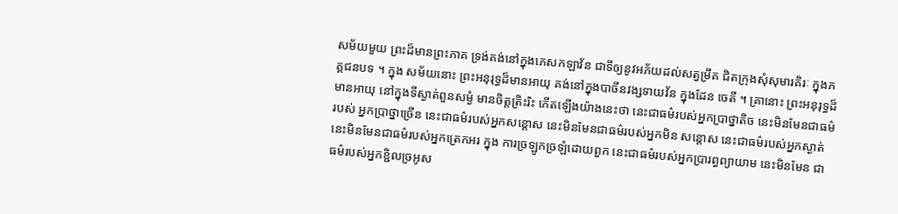សម័យមួយ ព្រះដ៏មានព្រះភាគ ទ្រង់គង់នៅក្នុងភេសកឡាវ័ន ជាទីឲ្យនូវអភ័យដល់សត្វម្រឹគ ជិតក្រុងសុំសុមារគិរៈ ក្នុងភគ្គជនបទ ។ ក្នុង សម័យនោះ ព្រះអនុរុទ្ធដ៏មានអាយុ គង់នៅក្នុងបាចីនវង្សទាយវ័ន ក្នុងដែន ចេតី ។ គ្រានោះ ព្រះអនុរុទ្ធដ៏មានអាយុ នៅក្នុងទីស្ងាត់ពួនសម្ងំ មានចិត្តត្រិះរិះ កើតឡើងយ៉ាងនេះថា នេះជាធម៌របស់អ្នកប្រាថ្នាតិច នេះមិនមែនជាធម៌របស់ អ្នកប្រាថ្នាច្រើន នេះជាធម៌របស់អ្នកសន្តោស នេះមិនមែនជាធម៌របស់អ្នកមិន សន្តោស នេះជាធម៌របស់អ្នកស្ងាត់ នេះមិនមែនជាធម៌របស់អ្នកត្រេកអរ ក្នុង ការច្រឡូកច្រឡំដោយពួក នេះជាធម៌របស់អ្នកប្រារព្ធព្យាយាម នេះមិនមែន ជាធម៌របស់អ្នកខ្ជិលច្រអូស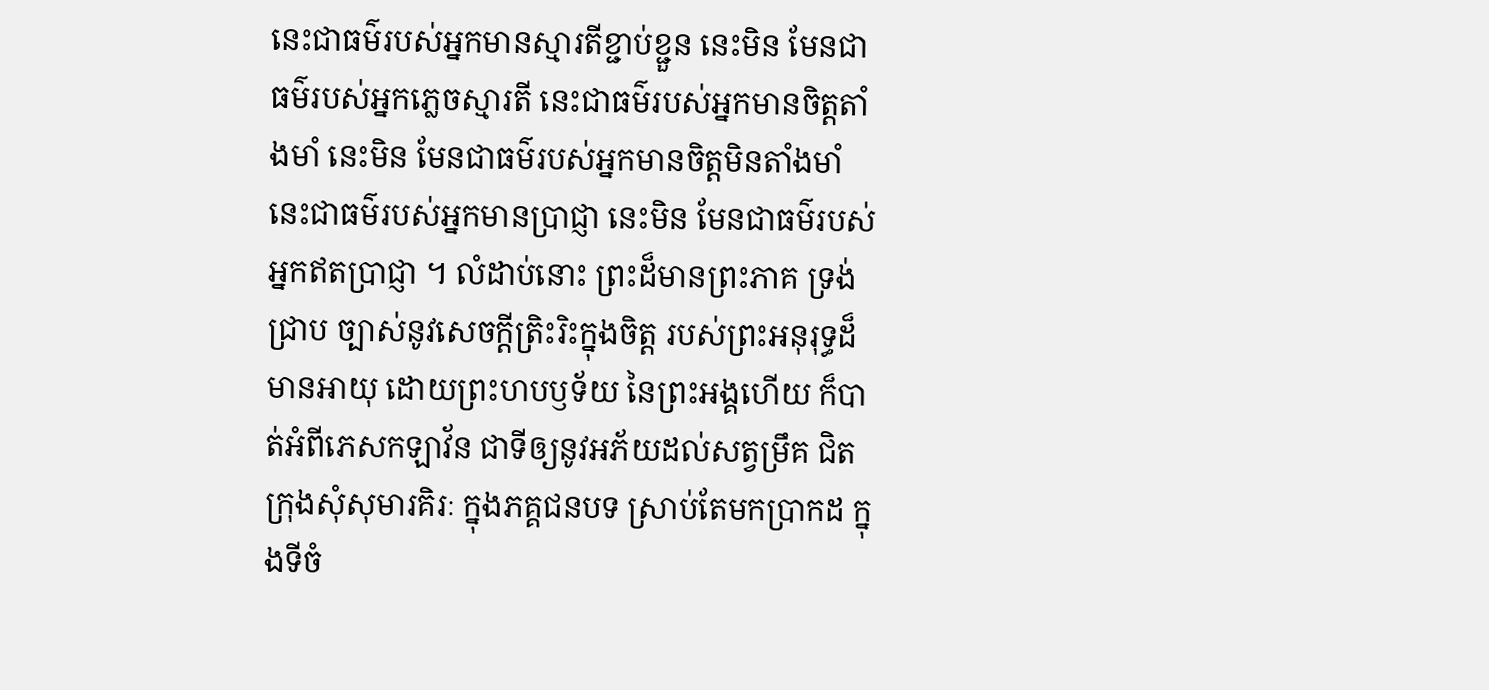នេះជាធម៌របស់អ្នកមានស្មារតីខ្ជាប់ខ្ជួន នេះមិន មែនជាធម៌របស់អ្នកភ្លេចស្មារតី នេះជាធម៌របស់អ្នកមានចិត្តតាំងមាំ នេះមិន មែនជាធម៌របស់អ្នកមានចិត្តមិនតាំងមាំ នេះជាធម៌របស់អ្នកមានប្រាជ្ញា នេះមិន មែនជាធម៌របស់អ្នកឥតប្រាជ្ញា ។ លំដាប់នោះ ព្រះដ៏មានព្រះភាគ ទ្រង់ជ្រាប ច្បាស់នូវសេចក្តីត្រិះរិះក្នុងចិត្ត របស់ព្រះអនុរុទ្ធដ៏មានអាយុ ដោយព្រះហបឫទ័យ នៃព្រះអង្គហើយ ក៏បាត់អំពីភេសកឡាវ័ន ជាទីឲ្យនូវអភ័យដល់សត្វម្រឹគ ជិត ក្រុងសុំសុមារគិរៈ ក្នុងភគ្គជនបទ ស្រាប់តែមកប្រាកដ ក្នុងទីចំ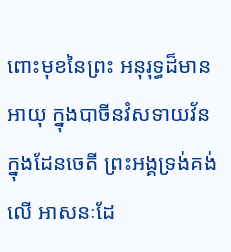ពោះមុខនៃព្រះ អនុរុទ្ធដ៏មានអាយុ ក្នុងបាចីនវំសទាយវ័ន ក្នុងដែនចេតី ព្រះអង្គទ្រង់គង់លើ អាសនៈដែ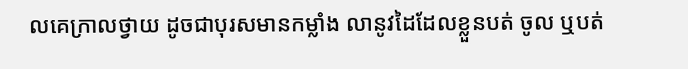លគេក្រាលថ្វាយ ដូចជាបុរសមានកម្លាំង លានូវដៃដែលខ្លួនបត់ ចូល ឬបត់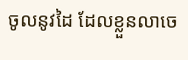ចូលនូវដៃ ដែលខ្លួនលាចេ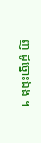ញ ដូច្នោះឯង ។